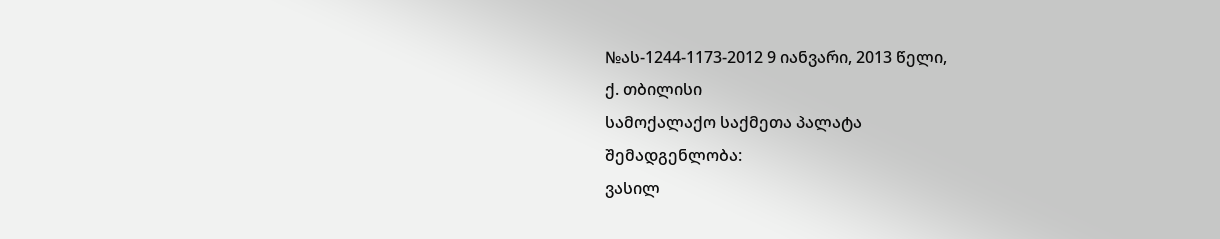№ას-1244-1173-2012 9 იანვარი, 2013 წელი,
ქ. თბილისი
სამოქალაქო საქმეთა პალატა
შემადგენლობა:
ვასილ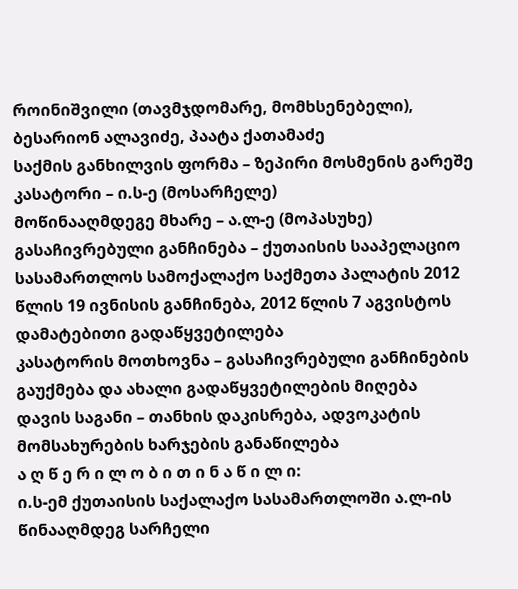როინიშვილი (თავმჯდომარე, მომხსენებელი),
ბესარიონ ალავიძე, პაატა ქათამაძე
საქმის განხილვის ფორმა – ზეპირი მოსმენის გარეშე
კასატორი – ი.ს-ე (მოსარჩელე)
მოწინააღმდეგე მხარე – ა.ლ-ე (მოპასუხე)
გასაჩივრებული განჩინება – ქუთაისის სააპელაციო სასამართლოს სამოქალაქო საქმეთა პალატის 2012 წლის 19 ივნისის განჩინება, 2012 წლის 7 აგვისტოს დამატებითი გადაწყვეტილება
კასატორის მოთხოვნა – გასაჩივრებული განჩინების გაუქმება და ახალი გადაწყვეტილების მიღება
დავის საგანი – თანხის დაკისრება, ადვოკატის მომსახურების ხარჯების განაწილება
ა ღ წ ე რ ი ლ ო ბ ი თ ი ნ ა წ ი ლ ი:
ი.ს-ემ ქუთაისის საქალაქო სასამართლოში ა.ლ-ის წინააღმდეგ სარჩელი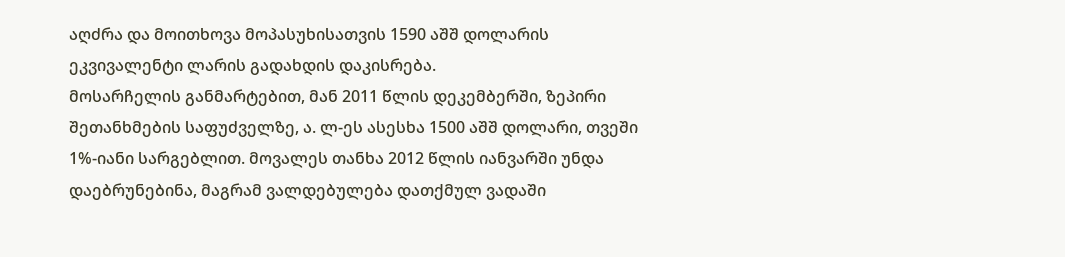აღძრა და მოითხოვა მოპასუხისათვის 1590 აშშ დოლარის ეკვივალენტი ლარის გადახდის დაკისრება.
მოსარჩელის განმარტებით, მან 2011 წლის დეკემბერში, ზეპირი შეთანხმების საფუძველზე, ა. ლ-ეს ასესხა 1500 აშშ დოლარი, თვეში 1%-იანი სარგებლით. მოვალეს თანხა 2012 წლის იანვარში უნდა დაებრუნებინა, მაგრამ ვალდებულება დათქმულ ვადაში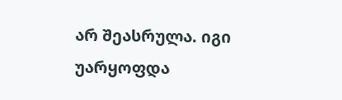არ შეასრულა. იგი უარყოფდა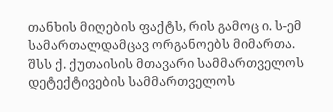თანხის მიღების ფაქტს, რის გამოც ი. ს-ემ სამართალდამცავ ორგანოებს მიმართა. შსს ქ. ქუთაისის მთავარი სამმართველოს დეტექტივების სამმართველოს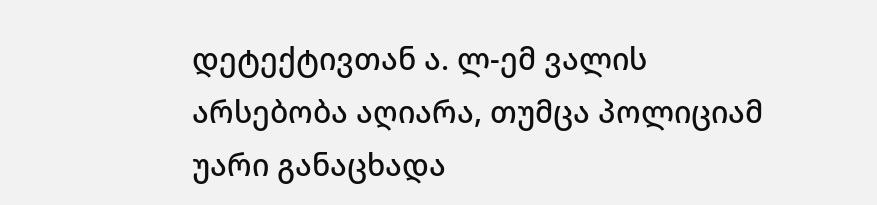დეტექტივთან ა. ლ-ემ ვალის არსებობა აღიარა, თუმცა პოლიციამ უარი განაცხადა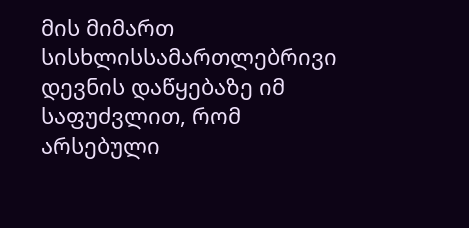მის მიმართ სისხლისსამართლებრივი დევნის დაწყებაზე იმ საფუძვლით, რომ არსებული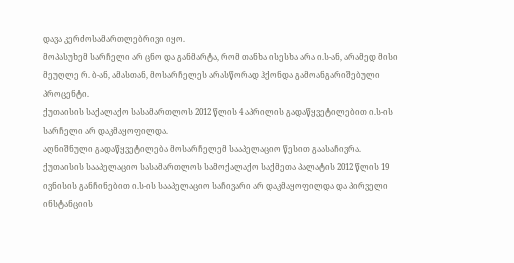დავა კერძოსამართლებრივი იყო.
მოპასუხემ სარჩელი არ ცნო და განმარტა, რომ თანხა ისესხა არა ი.ს-ან, არამედ მისი მეუღლე რ. ბ-ან, ამასთან, მოსარჩელეს არასწორად ჰქონდა გამოანგარიშებული პროცენტი.
ქუთაისის საქალაქო სასამართლოს 2012 წლის 4 აპრილის გადაწყვეტილებით ი.ს-ის სარჩელი არ დაკმაყოფილდა.
აღნიშნული გადაწყვეტილება მოსარჩელემ სააპელაციო წესით გაასაჩივრა.
ქუთაისის სააპელაციო სასამართლოს სამოქალაქო საქმეთა პალატის 2012 წლის 19 ივნისის განჩინებით ი.ს-ის სააპელაციო საჩივარი არ დაკმაყოფილდა და პირველი ინსტანციის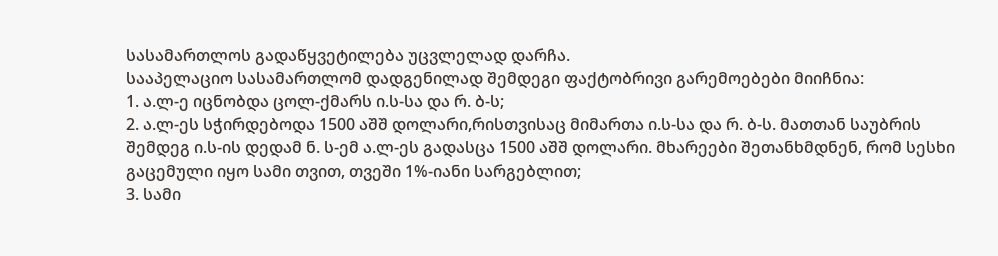სასამართლოს გადაწყვეტილება უცვლელად დარჩა.
სააპელაციო სასამართლომ დადგენილად შემდეგი ფაქტობრივი გარემოებები მიიჩნია:
1. ა.ლ-ე იცნობდა ცოლ-ქმარს ი.ს-სა და რ. ბ-ს;
2. ა.ლ-ეს სჭირდებოდა 1500 აშშ დოლარი,რისთვისაც მიმართა ი.ს-სა და რ. ბ-ს. მათთან საუბრის შემდეგ ი.ს-ის დედამ ნ. ს-ემ ა.ლ-ეს გადასცა 1500 აშშ დოლარი. მხარეები შეთანხმდნენ, რომ სესხი გაცემული იყო სამი თვით, თვეში 1%-იანი სარგებლით;
3. სამი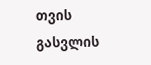თვის გასვლის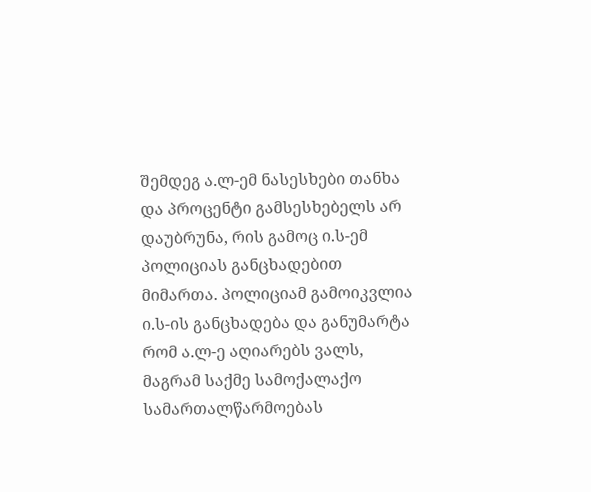შემდეგ ა.ლ-ემ ნასესხები თანხა და პროცენტი გამსესხებელს არ დაუბრუნა, რის გამოც ი.ს-ემ პოლიციას განცხადებით მიმართა. პოლიციამ გამოიკვლია ი.ს-ის განცხადება და განუმარტა რომ ა.ლ-ე აღიარებს ვალს, მაგრამ საქმე სამოქალაქო სამართალწარმოებას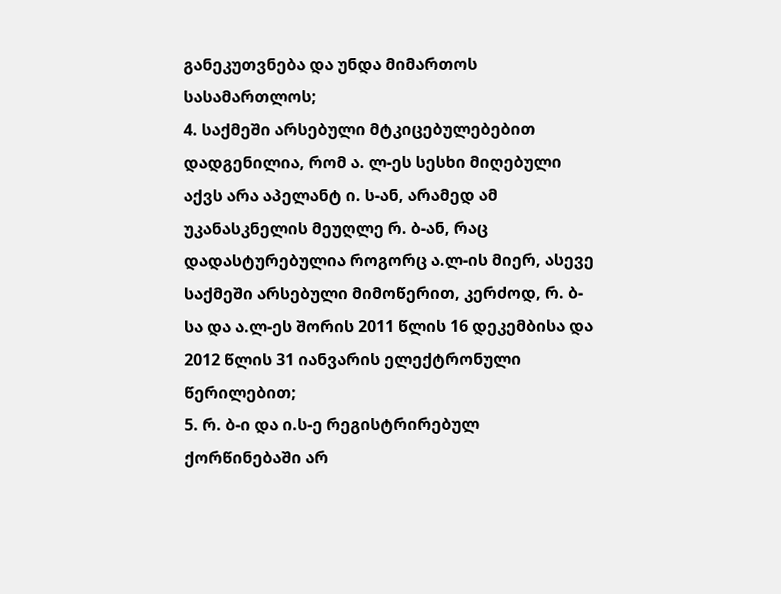განეკუთვნება და უნდა მიმართოს სასამართლოს;
4. საქმეში არსებული მტკიცებულებებით დადგენილია, რომ ა. ლ-ეს სესხი მიღებული აქვს არა აპელანტ ი. ს-ან, არამედ ამ უკანასკნელის მეუღლე რ. ბ-ან, რაც დადასტურებულია როგორც ა.ლ-ის მიერ, ასევე საქმეში არსებული მიმოწერით, კერძოდ, რ. ბ-სა და ა.ლ-ეს შორის 2011 წლის 16 დეკემბისა და 2012 წლის 31 იანვარის ელექტრონული წერილებით;
5. რ. ბ-ი და ი.ს-ე რეგისტრირებულ ქორწინებაში არ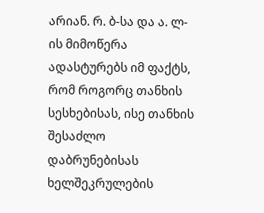არიან. რ. ბ-სა და ა. ლ-ის მიმოწერა ადასტურებს იმ ფაქტს, რომ როგორც თანხის სესხებისას, ისე თანხის შესაძლო დაბრუნებისას ხელშეკრულების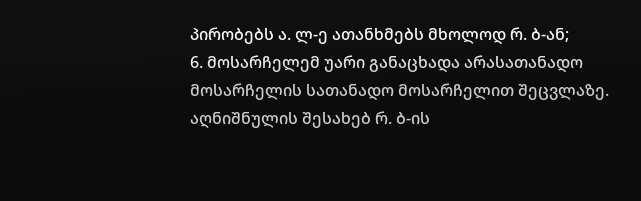პირობებს ა. ლ-ე ათანხმებს მხოლოდ რ. ბ-ან;
6. მოსარჩელემ უარი განაცხადა არასათანადო მოსარჩელის სათანადო მოსარჩელით შეცვლაზე. აღნიშნულის შესახებ რ. ბ-ის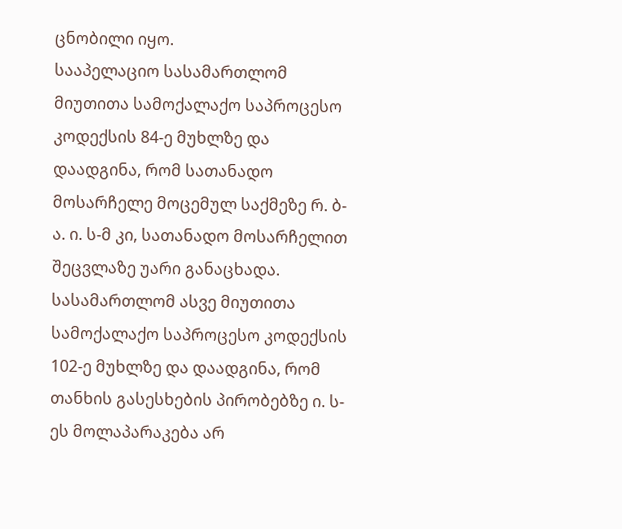ცნობილი იყო.
სააპელაციო სასამართლომ მიუთითა სამოქალაქო საპროცესო კოდექსის 84-ე მუხლზე და დაადგინა, რომ სათანადო მოსარჩელე მოცემულ საქმეზე რ. ბ-ა. ი. ს-მ კი, სათანადო მოსარჩელით შეცვლაზე უარი განაცხადა. სასამართლომ ასვე მიუთითა სამოქალაქო საპროცესო კოდექსის 102-ე მუხლზე და დაადგინა, რომ თანხის გასესხების პირობებზე ი. ს-ეს მოლაპარაკება არ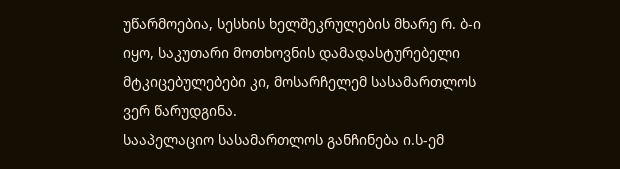უწარმოებია, სესხის ხელშეკრულების მხარე რ. ბ-ი იყო, საკუთარი მოთხოვნის დამადასტურებელი მტკიცებულებები კი, მოსარჩელემ სასამართლოს ვერ წარუდგინა.
სააპელაციო სასამართლოს განჩინება ი.ს-ემ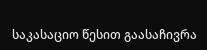საკასაციო წესით გაასაჩივრა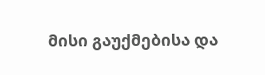მისი გაუქმებისა და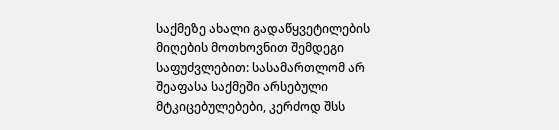საქმეზე ახალი გადაწყვეტილების მიღების მოთხოვნით შემდეგი საფუძვლებით: სასამართლომ არ შეაფასა საქმეში არსებული მტკიცებულებები, კერძოდ შსს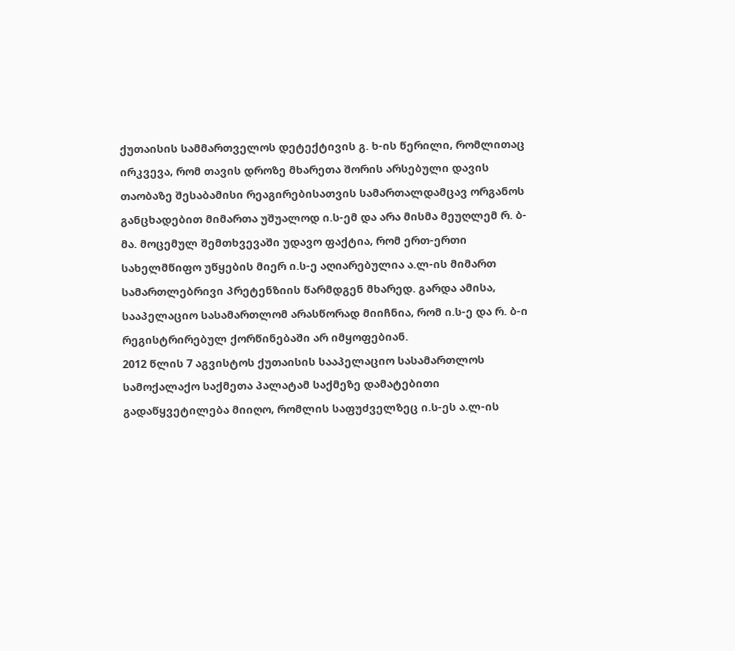ქუთაისის სამმართველოს დეტექტივის გ. ხ-ის წერილი, რომლითაც ირკვევა, რომ თავის დროზე მხარეთა შორის არსებული დავის თაობაზე შესაბამისი რეაგირებისათვის სამართალდამცავ ორგანოს განცხადებით მიმართა უშუალოდ ი.ს-ემ და არა მისმა მეუღლემ რ. ბ-მა. მოცემულ შემთხვევაში უდავო ფაქტია, რომ ერთ-ერთი სახელმწიფო უწყების მიერ ი.ს-ე აღიარებულია ა.ლ-ის მიმართ სამართლებრივი პრეტენზიის წარმდგენ მხარედ. გარდა ამისა, სააპელაციო სასამართლომ არასწორად მიიჩნია, რომ ი.ს-ე და რ. ბ-ი რეგისტრირებულ ქორწინებაში არ იმყოფებიან.
2012 წლის 7 აგვისტოს ქუთაისის სააპელაციო სასამართლოს სამოქალაქო საქმეთა პალატამ საქმეზე დამატებითი გადაწყვეტილება მიიღო, რომლის საფუძველზეც ი.ს-ეს ა.ლ-ის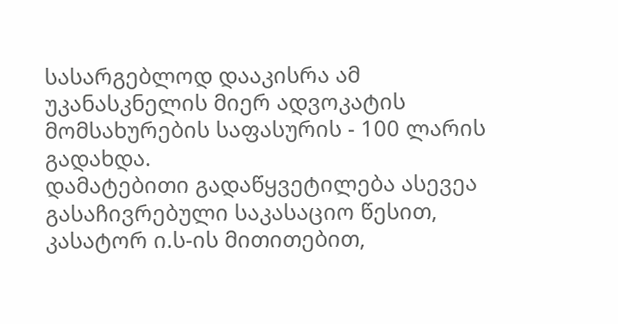სასარგებლოდ დააკისრა ამ უკანასკნელის მიერ ადვოკატის მომსახურების საფასურის - 100 ლარის გადახდა.
დამატებითი გადაწყვეტილება ასევეა გასაჩივრებული საკასაციო წესით, კასატორ ი.ს-ის მითითებით,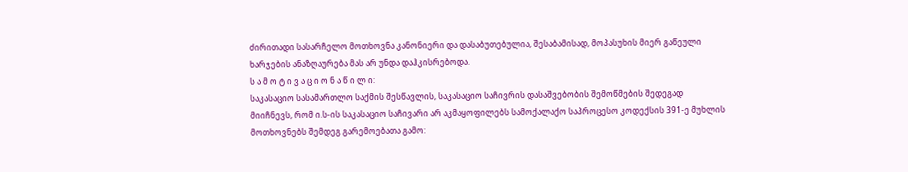ძირითადი სასარჩელო მოთხოვნა კანონიერი და დასაბუთებულია, შესაბამისად, მოპასუხის მიერ გაწეული ხარჯების ანაზღაურება მას არ უნდა დაჰკისრებოდა.
ს ა მ ო ტ ი ვ ა ც ი ო ნ ა წ ი ლ ი:
საკასაციო სასამართლო საქმის შესწავლის, საკასაციო საჩივრის დასაშვებობის შემოწმების შედეგად მიიჩნევს, რომ ი.ს-ის საკასაციო საჩივარი არ აკმაყოფილებს სამოქალაქო საპროცესო კოდექსის 391-ე მუხლის მოთხოვნებს შემდეგ გარემოებათა გამო: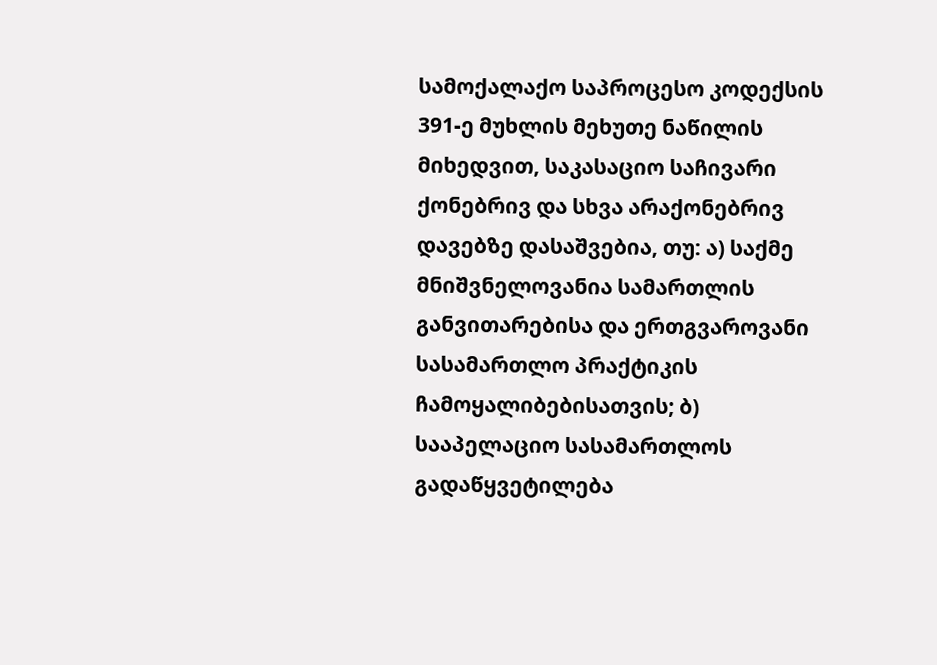სამოქალაქო საპროცესო კოდექსის 391-ე მუხლის მეხუთე ნაწილის მიხედვით, საკასაციო საჩივარი ქონებრივ და სხვა არაქონებრივ დავებზე დასაშვებია, თუ: ა) საქმე მნიშვნელოვანია სამართლის განვითარებისა და ერთგვაროვანი სასამართლო პრაქტიკის ჩამოყალიბებისათვის; ბ) სააპელაციო სასამართლოს გადაწყვეტილება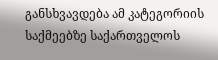განსხვავდება ამ კატეგორიის საქმეებზე საქართველოს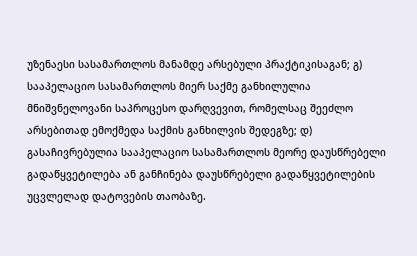უზენაესი სასამართლოს მანამდე არსებული პრაქტიკისაგან; გ) სააპელაციო სასამართლოს მიერ საქმე განხილულია მნიშვნელოვანი საპროცესო დარღვევით, რომელსაც შეეძლო არსებითად ემოქმედა საქმის განხილვის შედეგზე; დ) გასაჩივრებულია სააპელაციო სასამართლოს მეორე დაუსწრებელი გადაწყვეტილება ან განჩინება დაუსწრებელი გადაწყვეტილების უცვლელად დატოვების თაობაზე.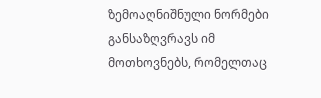ზემოაღნიშნული ნორმები განსაზღვრავს იმ მოთხოვნებს, რომელთაც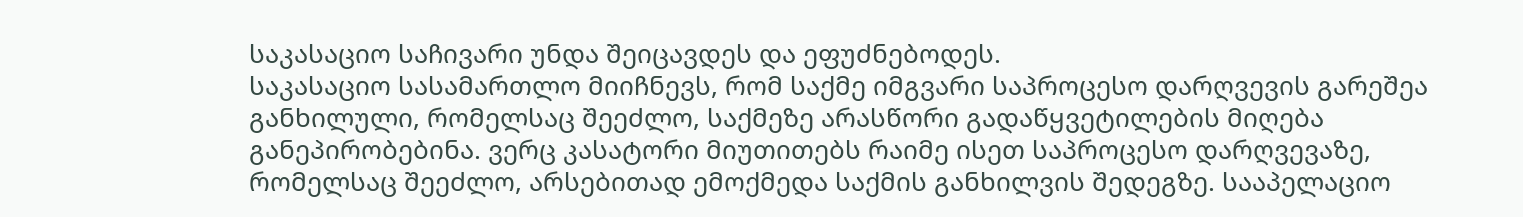საკასაციო საჩივარი უნდა შეიცავდეს და ეფუძნებოდეს.
საკასაციო სასამართლო მიიჩნევს, რომ საქმე იმგვარი საპროცესო დარღვევის გარეშეა განხილული, რომელსაც შეეძლო, საქმეზე არასწორი გადაწყვეტილების მიღება განეპირობებინა. ვერც კასატორი მიუთითებს რაიმე ისეთ საპროცესო დარღვევაზე, რომელსაც შეეძლო, არსებითად ემოქმედა საქმის განხილვის შედეგზე. სააპელაციო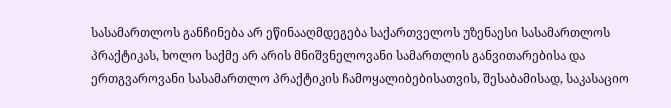სასამართლოს განჩინება არ ეწინააღმდეგება საქართველოს უზენაესი სასამართლოს პრაქტიკას, ხოლო საქმე არ არის მნიშვნელოვანი სამართლის განვითარებისა და ერთგვაროვანი სასამართლო პრაქტიკის ჩამოყალიბებისათვის, შესაბამისად, საკასაციო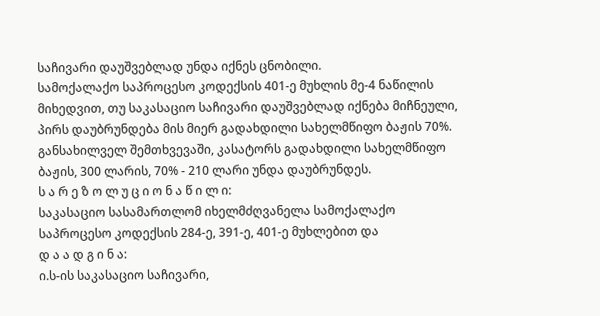საჩივარი დაუშვებლად უნდა იქნეს ცნობილი.
სამოქალაქო საპროცესო კოდექსის 401-ე მუხლის მე-4 ნაწილის მიხედვით, თუ საკასაციო საჩივარი დაუშვებლად იქნება მიჩნეული, პირს დაუბრუნდება მის მიერ გადახდილი სახელმწიფო ბაჟის 70%.
განსახილველ შემთხვევაში, კასატორს გადახდილი სახელმწიფო ბაჟის, 300 ლარის, 70% - 210 ლარი უნდა დაუბრუნდეს.
ს ა რ ე ზ ო ლ უ ც ი ო ნ ა წ ი ლ ი:
საკასაციო სასამართლომ იხელმძღვანელა სამოქალაქო საპროცესო კოდექსის 284-ე, 391-ე, 401-ე მუხლებით და
დ ა ა დ გ ი ნ ა:
ი.ს-ის საკასაციო საჩივარი,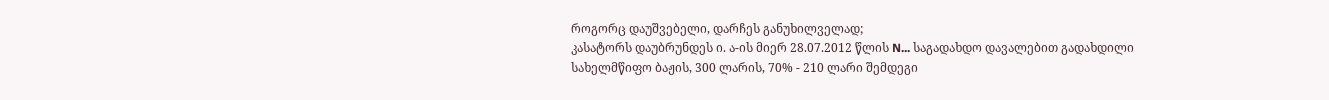როგორც დაუშვებელი, დარჩეს განუხილველად;
კასატორს დაუბრუნდეს ი. ა-ის მიერ 28.07.2012 წლის N... საგადახდო დავალებით გადახდილი სახელმწიფო ბაჟის, 300 ლარის, 70% - 210 ლარი შემდეგი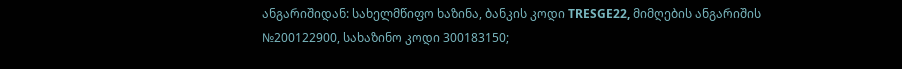ანგარიშიდან: სახელმწიფო ხაზინა, ბანკის კოდი TRESGE22, მიმღების ანგარიშის №200122900, სახაზინო კოდი 300183150;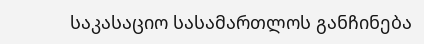საკასაციო სასამართლოს განჩინება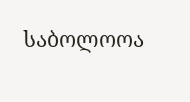საბოლოოა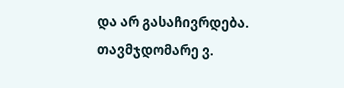და არ გასაჩივრდება.
თავმჯდომარე ვ.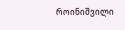როინიშვილი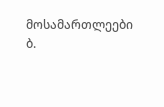მოსამართლეები ბ.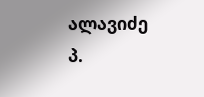ალავიძე
პ.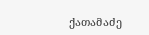ქათამაძე